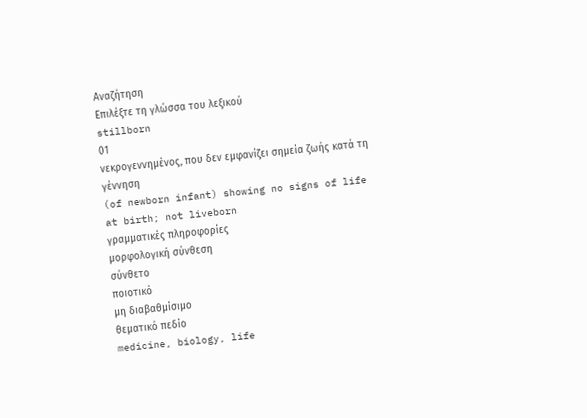Αναζήτηση
Επιλέξτε τη γλώσσα του λεξικού
stillborn
01
νεκρογεννημένος, που δεν εμφανίζει σημεία ζωής κατά τη γέννηση
(of newborn infant) showing no signs of life at birth; not liveborn
γραμματικές πληροφορίες
μορφολογική σύνθεση
σύνθετο
ποιοτικό
μη διαβαθμίσιμο
θεματικό πεδίο
medicine, biology, life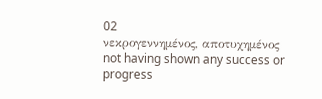02
νεκρογεννημένος, αποτυχημένος
not having shown any success or progress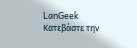LanGeek
Κατεβάστε την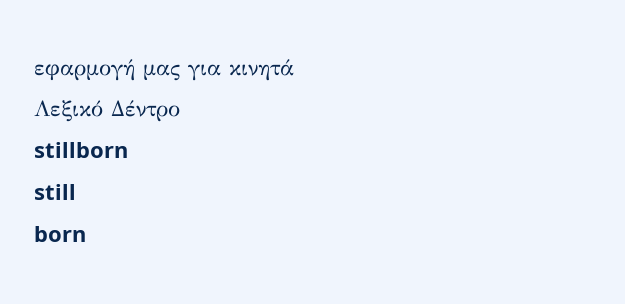εφαρμογή μας για κινητά
Λεξικό Δέντρο
stillborn
still
born